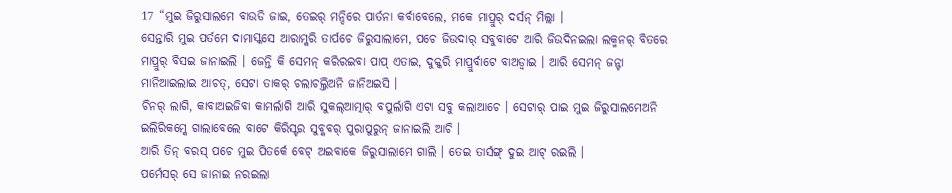17 “ମୁଇ ଜିରୁସାଲମେ ବାଉଡି ଜାଇ, ତେଇର୍ ମନ୍ଦିରେ ପାର୍ତନା କର୍ବାବେଲେ, ମକେ ମାପ୍ରୁର୍ ଦର୍ସନ୍ ମିଲ୍ଲା ।
ସେନ୍ତାରି ମୁଇ ପର୍ତମେ ଦାମାସ୍କସେ ଆରାମ୍କରି ତାର୍ପଚେ ଜିରୁସାଲାମେ, ପଚେ ଜିଉଦାର୍ ସବୁବାଟେ ଆରି ଜିଉଦିନଇଲା ଲକ୍ମନର୍ ବିତରେ ମାପ୍ରୁର୍ ବିସଇ ଜାନାଇଲି । ଜେନ୍ତି କି ସେମନ୍ କରିରଇବା ପାପ୍ ଏତାଇ, ଦୁକ୍କରି ମାପ୍ରୁର୍ବାଟେ ବାଅଡ୍ବାଇ । ଆରି ସେମନ୍ ଜନ୍ଟା ମାନିଆଇଲାଇ ଆଚତ୍, ସେଟା ତାକର୍ ଚଲାଚଲ୍ତିଅନି ଜାନିଅଇସି ।
ଚିନର୍ ଲାଗି, କାବାଅଇଜିବା କାମର୍ଲାଗି ଆରି ସୁକଲ୍ଆତ୍ମାର୍ ବପୁର୍ଲାଗି ଏଟା ସବୁ କଲାଆଚେ । ସେଟାର୍ ପାଇ ମୁଇ ଜିରୁସାଲମେଅନି ଇଲିରିକମ୍କେ ଗାଲାବେଲେ ବାଟେ କିରିସ୍ଟର ସୁବ୍କବର୍ ପୁରାପୁରୁନ୍ ଜାନାଇଲି ଆଚି ।
ଆରି ତିନ୍ ବରସ୍ ପଚେ ମୁଇ ପିତର୍କେ ବେଟ୍ ଅଇବାକେ ଜିରୁସାଲାମେ ଗାଲି । ତେଇ ତାର୍ସଙ୍ଗ୍ ଦୁଇ ଆଟ୍ ରଇଲି ।
ପର୍ମେସର୍ ସେ ଜାନାଇ ନରଇଲା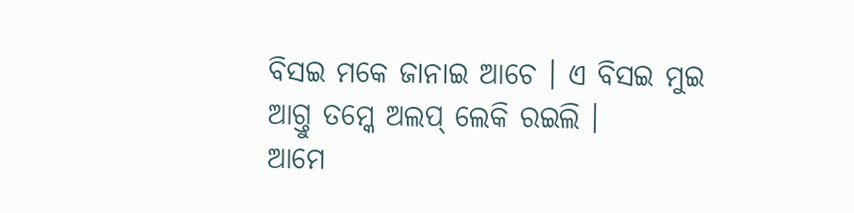ବିସଇ ମକେ ଜାନାଇ ଆଚେ । ଏ ବିସଇ ମୁଇ ଆଗ୍ତୁ ତମ୍କେ ଅଲପ୍ ଲେକି ରଇଲି ।
ଆମେ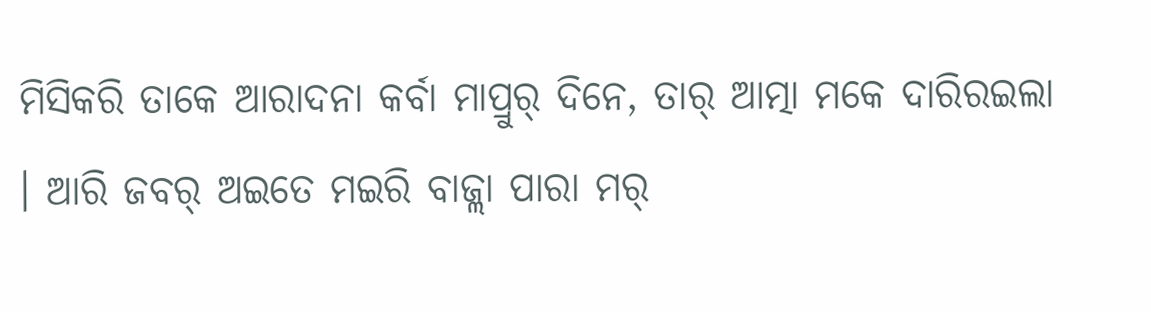ମିସିକରି ତାକେ ଆରାଦନା କର୍ବା ମାପ୍ରୁର୍ ଦିନେ, ତାର୍ ଆତ୍ମା ମକେ ଦାରିରଇଲା । ଆରି ଜବର୍ ଅଇତେ ମଇରି ବାଜ୍ଲା ପାରା ମର୍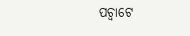ପଚ୍ବାଟେ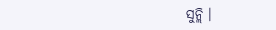ସୁନ୍ଲି ।